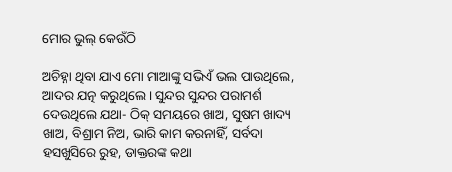ମୋର ଭୁଲ୍‌ କେଉଁଠି

ଅଚିହ୍ନା ଥିବା ଯାଏ ମୋ ମାଆଙ୍କୁ ସଭିଏଁ ଭଲ ପାଉଥିଲେ, ଆଦର ଯତ୍ନ କରୁଥିଲେ। ସୁନ୍ଦର ସୁନ୍ଦର ପରାମର୍ଶ ଦେଉଥିଲେ ଯଥା- ଠିକ୍‌ ସମୟରେ ଖାଅ, ସୁଷମ ଖାଦ୍ୟ ଖାଅ, ବିଶ୍ରାମ ନିଅ, ଭାରି କାମ କରନାହିଁ, ସର୍ବଦା ହସଖୁସିରେ ରୁହ, ଡାକ୍ତରଙ୍କ କଥା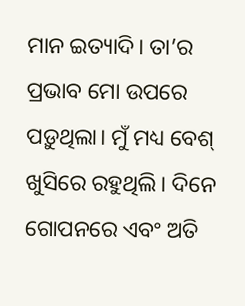ମାନ ଇତ୍ୟାଦି। ତା’ର ପ୍ରଭାବ ମୋ ଉପରେ ପଡ଼ୁଥିଲା। ମୁଁ ମଧ୍ୟ ବେଶ୍‌ ଖୁସିରେ ରହୁଥିଲି। ଦିନେ ଗୋପନରେ ଏବଂ ଅତି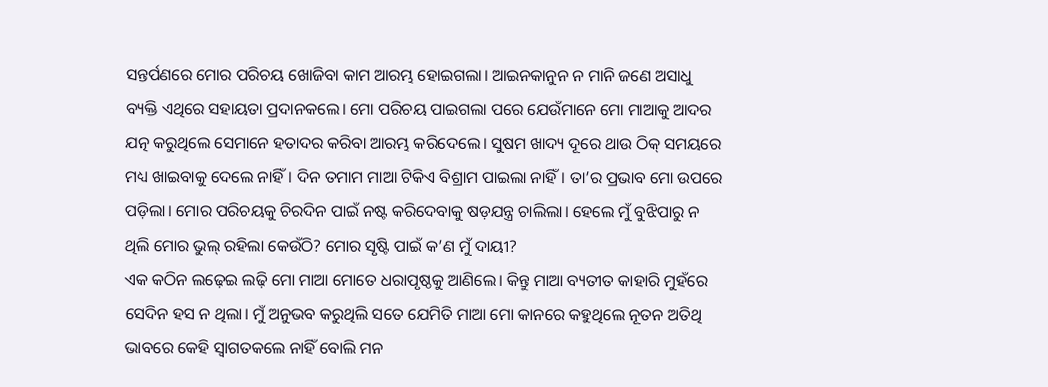ସନ୍ତର୍ପଣରେ ମୋର ପରିଚୟ ଖୋଜିବା କାମ ଆରମ୍ଭ ହୋଇଗଲା। ଆଇନକାନୁନ ନ ମାନି ଜଣେ ଅସାଧୁ ବ୍ୟକ୍ତି ଏଥିରେ ସହାୟତା ପ୍ରଦାନକଲେ। ମୋ ପରିଚୟ ପାଇଗଲା ପରେ ଯେଉଁମାନେ ମୋ ମାଆକୁ ଆଦର ଯତ୍ନ କରୁଥିଲେ ସେମାନେ ହତାଦର କରିବା ଆରମ୍ଭ କରିଦେଲେ। ସୁଷମ ଖାଦ୍ୟ ଦୂରେ ଥାଉ ଠିକ୍‌ ସମୟରେ ମଧ୍ୟ ଖାଇବାକୁ ଦେଲେ ନାହିଁ। ଦିନ ତମାମ ମାଆ ଟିକିଏ ବିଶ୍ରାମ ପାଇଲା ନାହିଁ। ତା’ର ପ୍ରଭାବ ମୋ ଉପରେ ପଡ଼ିଲା। ମୋର ପରିଚୟକୁ ଚିରଦିନ ପାଇଁ ନଷ୍ଟ କରିଦେବାକୁ ଷଡ଼ଯନ୍ତ୍ର ଚାଲିଲା। ହେଲେ ମୁଁ ବୁଝିପାରୁ ନ ଥିଲି ମୋର ଭୁଲ୍‌ ରହିଲା କେଉଁଠି? ମୋର ସୃଷ୍ଟି ପାଇଁ କ’ଣ ମୁଁ ଦାୟୀ?
ଏକ କଠିନ ଲଢ଼େଇ ଲଢ଼ି ମୋ ମାଆ ମୋତେ ଧରାପୃଷ୍ଠକୁ ଆଣିଲେ। କିନ୍ତୁ ମାଆ ବ୍ୟତୀତ କାହାରି ମୁହଁରେ ସେଦିନ ହସ ନ ଥିଲା। ମୁଁ ଅନୁଭବ କରୁଥିଲି ସତେ ଯେମିତି ମାଆ ମୋ କାନରେ କହୁଥିଲେ ନୂତନ ଅତିଥି ଭାବରେ କେହି ସ୍ବାଗତକଲେ ନାହିଁ ବୋଲି ମନ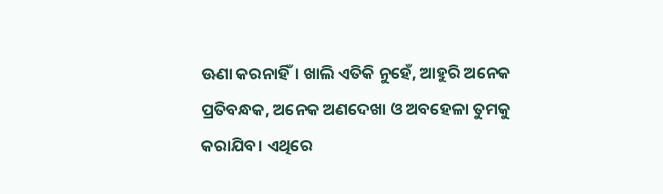ଊଣା କରନାହିଁ। ଖାଲି ଏତିକି ନୁହେଁ, ଆହୁରି ଅନେକ ପ୍ରତିବନ୍ଧକ, ଅନେକ ଅଣଦେଖା ଓ ଅବହେଳା ତୁମକୁ କରାଯିବ। ଏଥିରେ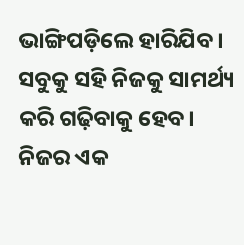ଭାଙ୍ଗିପଡ଼ିଲେ ହାରିଯିବ। ସବୁକୁ ସହି ନିଜକୁ ସାମର୍ଥ୍ୟ କରି ଗଢ଼ିବାକୁ ହେବ। ନିଜର ଏକ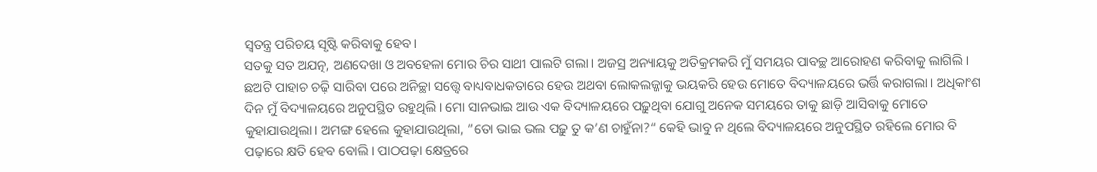ସ୍ବତନ୍ତ୍ର ପରିଚୟ ସୃଷ୍ଟି କରିବାକୁ ହେବ।
ସତକୁ ସତ ଅଯତ୍ନ, ଅଣଦେଖା ଓ ଅବହେଳା ମୋର ଚିର ସାଥୀ ପାଲଟି ଗଲା। ଅଜସ୍ର ଅନ୍ୟାୟକୁ ଅତିକ୍ରମକରି ମୁଁ ସମୟର ପାବଚ୍ଛ ଆରୋହଣ କରିବାକୁ ଲାଗିଲି। ଛଅଟି ପାହାଚ ଚଢ଼ି ସାରିବା ପରେ ଅନିଚ୍ଛା ସତ୍ତ୍ୱେ ବାଧ୍ୟବାଧକତାରେ ହେଉ ଅଥବା ଲୋକଲଜ୍ଜାକୁ ଭୟକରି ହେଉ ମୋତେ ବିଦ୍ୟାଳୟରେ ଭର୍ତ୍ତି କରାଗଲା। ଅଧିକାଂଶ ଦିନ ମୁଁ ବିଦ୍ୟାଳୟରେ ଅନୁପସ୍ଥିତ ରହୁଥିଲି। ମୋ ସାନଭାଇ ଆଉ ଏକ ବିଦ୍ୟାଳୟରେ ପଢ଼ୁଥିବା ଯୋଗୁ ଅନେକ ସମୟରେ ତାକୁ ଛାଡ଼ି ଆସିବାକୁ ମୋତେ କୁହାଯାଉଥିଲା। ଅମଙ୍ଗ ହେଲେ କୁହାଯାଉଥିଲା, ”ତୋ ଭାଇ ଭଲ ପଢ଼ୁ ତୁ କ’ଣ ଚାହୁଁନା?“ କେହି ଭାବୁ ନ ଥିଲେ ବିଦ୍ୟାଳୟରେ ଅନୁପସ୍ଥିତ ରହିଲେ ମୋର ବି ପଢ଼ାରେ କ୍ଷତି ହେବ ବୋଲି। ପାଠପଢ଼ା କ୍ଷେତ୍ରରେ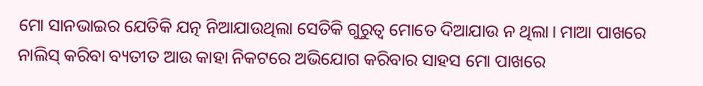ମୋ ସାନଭାଇର ଯେତିକି ଯତ୍ନ ନିଆଯାଉଥିଲା ସେତିକି ଗୁରୁତ୍ୱ ମୋତେ ଦିଆଯାଉ ନ ଥିଲା। ମାଆ ପାଖରେ ନାଲିସ୍‌ କରିବା ବ୍ୟତୀତ ଆଉ କାହା ନିକଟରେ ଅଭିଯୋଗ କରିବାର ସାହସ ମୋ ପାଖରେ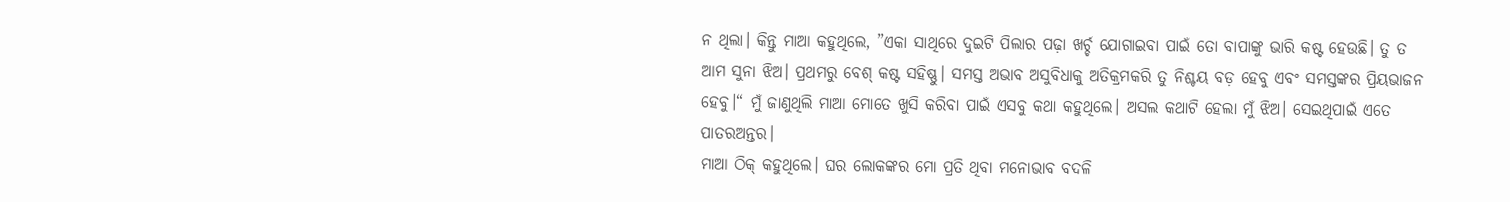ନ ଥିଲା। କିନ୍ତୁ ମାଆ କହୁଥିଲେ, ”ଏକା ସାଥିରେ ଦୁଇଟି ପିଲାର ପଢ଼ା ଖର୍ଚ୍ଚ ଯୋଗାଇବା ପାଇଁ ତୋ ବାପାଙ୍କୁ ଭାରି କଷ୍ଟ ହେଉଛି। ତୁ ତ ଆମ ସୁନା ଝିଅ। ପ୍ରଥମରୁ ବେଶ୍‌ କଷ୍ଟ ସହିଷ୍ଣୁ। ସମସ୍ତ ଅଭାବ ଅସୁବିଧାକୁ ଅତିକ୍ରମକରି ତୁ ନିଶ୍ଚୟ ବଡ଼ ହେବୁ ଏବଂ ସମସ୍ତଙ୍କର ପ୍ରିୟଭାଜନ ହେବୁ।“ ମୁଁ ଜାଣୁଥିଲି ମାଆ ମୋତେ ଖୁସି କରିବା ପାଇଁ ଏସବୁ କଥା କହୁଥିଲେ। ଅସଲ କଥାଟି ହେଲା ମୁଁ ଝିଅ। ସେଇଥିପାଇଁ ଏତେ ପାତରଅନ୍ତର।
ମାଆ ଠିକ୍‌ କହୁଥିଲେ। ଘର ଲୋକଙ୍କର ମୋ ପ୍ରତି ଥିବା ମନୋଭାବ ବଦଳି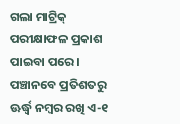ଗଲା ମାଟ୍ରିକ୍‌ ପରୀକ୍ଷାଫଳ ପ୍ରକାଶ ପାଇବା ପରେ। ପଞ୍ଚାନବେ ପ୍ରତିଶତରୁ ଊର୍ଦ୍ଧ୍ୱ ନମ୍ବର ରଖି ଏ-୧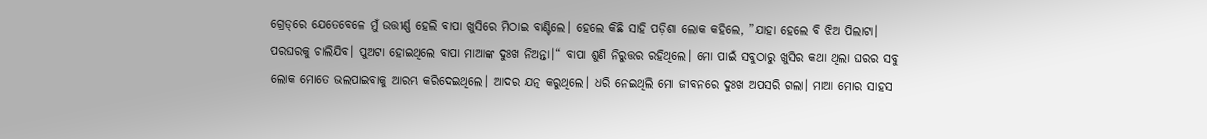ଗ୍ରେଡ୍‌ରେ ଯେତେବେଳେ ମୁଁ ଉତ୍ତୀର୍ଣ୍ଣ ହେଲି ବାପା ଖୁସିରେ ମିଠାଇ ବାଣ୍ଟିଲେ। ହେଲେ କିଛି ସାହି ପଡ଼ିଶା ଲୋକ କହିଲେ, ”ଯାହା ହେଲେ ବି ଝିଅ ପିଲାଟା। ପରଘରକୁ ଚାଲିଯିବ। ପୁଅଟା ହୋଇଥିଲେ ବାପା ମାଆଙ୍କ ଦୁଃଖ ନିଅନ୍ତା।“ ବାପା ଶୁଣି ନିରୁତ୍ତର ରହିଥିଲେ। ମୋ ପାଇଁ ସବୁଠାରୁ ଖୁସିର କଥା ଥିଲା ଘରର ସବୁ ଲୋକ ମୋତେ ଭଲପାଇବାକୁ ଆରମ୍ଭ କରିଦେଇଥିଲେ। ଆଦର ଯତ୍ନ କରୁଥିଲେ। ଧରି ନେଇଥିଲି ମୋ ଜୀବନରେ ଦୁଃଖ ଅପସରି ଗଲା। ମାଆ ମୋର ସାହସ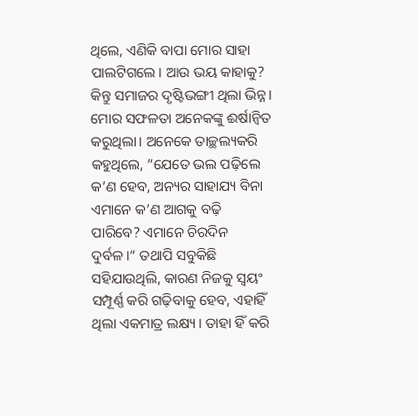ଥିଲେ, ଏଣିକି ବାପା ମୋର ସାହା ପାଲଟିଗଲେ। ଆଉ ଭୟ କାହାକୁ? କିନ୍ତୁ ସମାଜର ଦୃଷ୍ଟିଭଙ୍ଗୀ ଥିଲା ଭିନ୍ନ। ମୋର ସଫଳତା ଅନେକଙ୍କୁ ଈର୍ଷାନ୍ବିତ କରୁଥିଲା। ଅନେକେ ତାଚ୍ଛଲ୍ୟକରି କହୁଥିଲେ, ”ଯେତେ ଭଲ ପଢ଼ିଲେ କ’ଣ ହେବ, ଅନ୍ୟର ସାହାଯ୍ୟ ବିନା ଏମାନେ କ’ଣ ଆଗକୁ ବଢ଼ି ପାରିବେ? ଏମାନେ ଚିରଦିନ ଦୁର୍ବଳ।“ ତଥାପି ସବୁକିଛି ସହିଯାଉଥିଲି, କାରଣ ନିଜକୁ ସ୍ବୟଂ ସମ୍ପୂର୍ଣ୍ଣ କରି ଗଢ଼ିବାକୁ ହେବ, ଏହାହିଁ ଥିଲା ଏକମାତ୍ର ଲକ୍ଷ୍ୟ। ତାହା ହିଁ କରି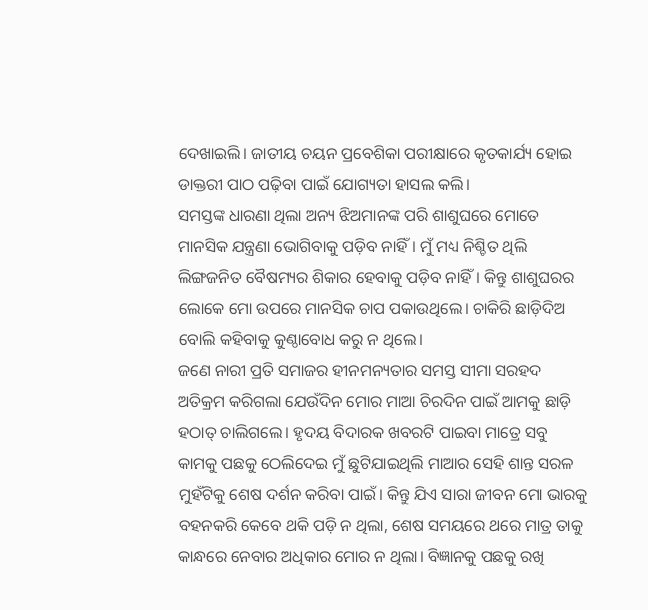ଦେଖାଇଲି। ଜାତୀୟ ଚୟନ ପ୍ରବେଶିକା ପରୀକ୍ଷାରେ କୃତକାର୍ଯ୍ୟ ହୋଇ ଡାକ୍ତରୀ ପାଠ ପଢ଼ିବା ପାଇଁ ଯୋଗ୍ୟତା ହାସଲ କଲି।
ସମସ୍ତଙ୍କ ଧାରଣା ଥିଲା ଅନ୍ୟ ଝିଅମାନଙ୍କ ପରି ଶାଶୁଘରେ ମୋତେ ମାନସିକ ଯନ୍ତ୍ରଣା ଭୋଗିବାକୁ ପଡ଼ିବ ନାହିଁ। ମୁଁ ମଧ୍ୟ ନିଶ୍ଚିତ ଥିଲି ଲିଙ୍ଗଜନିତ ବୈଷମ୍ୟର ଶିକାର ହେବାକୁ ପଡ଼ିବ ନାହିଁ। କିନ୍ତୁ ଶାଶୁଘରର ଲୋକେ ମୋ ଉପରେ ମାନସିକ ଚାପ ପକାଉଥିଲେ। ଚାକିରି ଛାଡ଼ିଦିଅ ବୋଲି କହିବାକୁ କୁଣ୍ଠାବୋଧ କରୁ ନ ଥିଲେ।
ଜଣେ ନାରୀ ପ୍ରତି ସମାଜର ହୀନମନ୍ୟତାର ସମସ୍ତ ସୀମା ସରହଦ ଅତିକ୍ରମ କରିଗଲା ଯେଉଁଦିନ ମୋର ମାଆ ଚିରଦିନ ପାଇଁ ଆମକୁ ଛାଡ଼ି ହଠାତ୍‌ ଚାଲିଗଲେ। ହୃଦୟ ବିଦାରକ ଖବରଟି ପାଇବା ମାତ୍ରେ ସବୁ କାମକୁ ପଛକୁ ଠେଲିଦେଇ ମୁଁ ଛୁଟିଯାଇଥିଲି ମାଆର ସେହି ଶାନ୍ତ ସରଳ ମୁହଁଟିକୁ ଶେଷ ଦର୍ଶନ କରିବା ପାଇଁ। କିନ୍ତୁ ଯିଏ ସାରା ଜୀବନ ମୋ ଭାରକୁ ବହନକରି କେବେ ଥକି ପଡ଼ି ନ ଥିଲା, ଶେଷ ସମୟରେ ଥରେ ମାତ୍ର ତାକୁ କାନ୍ଧରେ ନେବାର ଅଧିକାର ମୋର ନ ଥିଲା। ବିଜ୍ଞାନକୁ ପଛକୁ ରଖି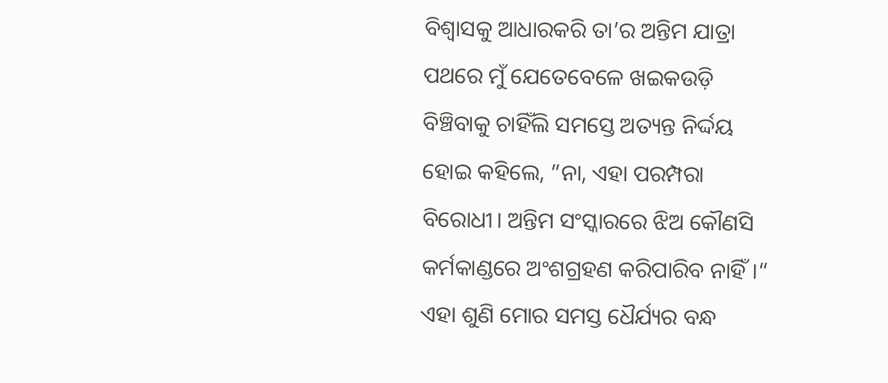ବିଶ୍ୱାସକୁ ଆଧାରକରି ତା’ର ଅନ୍ତିମ ଯାତ୍ରା ପଥରେ ମୁଁ ଯେତେବେଳେ ଖଇକଉଡ଼ି ବିଞ୍ଚିବାକୁ ଚାହିଁଲି ସମସ୍ତେ ଅତ୍ୟନ୍ତ ନିର୍ଦ୍ଦୟ ହୋଇ କହିଲେ, ”ନା, ଏହା ପରମ୍ପରା ବିରୋଧୀ। ଅନ୍ତିମ ସଂସ୍କାରରେ ଝିଅ କୌଣସି କର୍ମକାଣ୍ଡରେ ଅଂଶଗ୍ରହଣ କରିପାରିବ ନାହିଁ।“ ଏହା ଶୁଣି ମୋର ସମସ୍ତ ଧୈର୍ଯ୍ୟର ବନ୍ଧ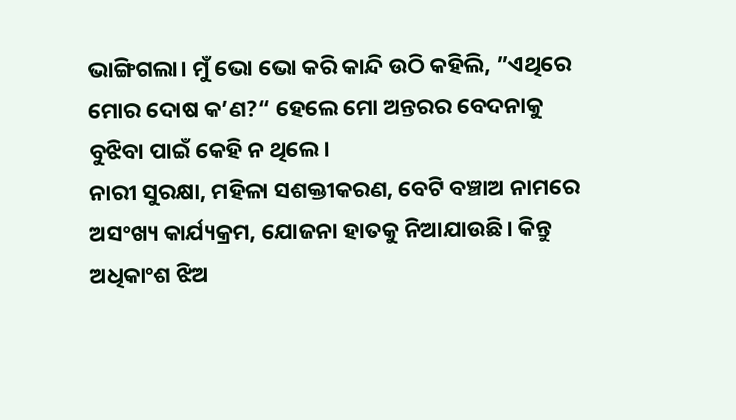ଭାଙ୍ଗିଗଲା। ମୁଁ ଭୋ ଭୋ କରି କାନ୍ଦି ଉଠି କହିଲି, ”ଏଥିରେ ମୋର ଦୋଷ କ’ଣ?“ ହେଲେ ମୋ ଅନ୍ତରର ବେଦନାକୁ ବୁଝିବା ପାଇଁ କେହି ନ ଥିଲେ।
ନାରୀ ସୁରକ୍ଷା, ମହିଳା ସଶକ୍ତୀକରଣ, ବେଟି ବଞ୍ଚାଅ ନାମରେ ଅସଂଖ୍ୟ କାର୍ଯ୍ୟକ୍ରମ, ଯୋଜନା ହାତକୁ ନିଆଯାଉଛି। କିନ୍ତୁ ଅଧିକାଂଶ ଝିଅ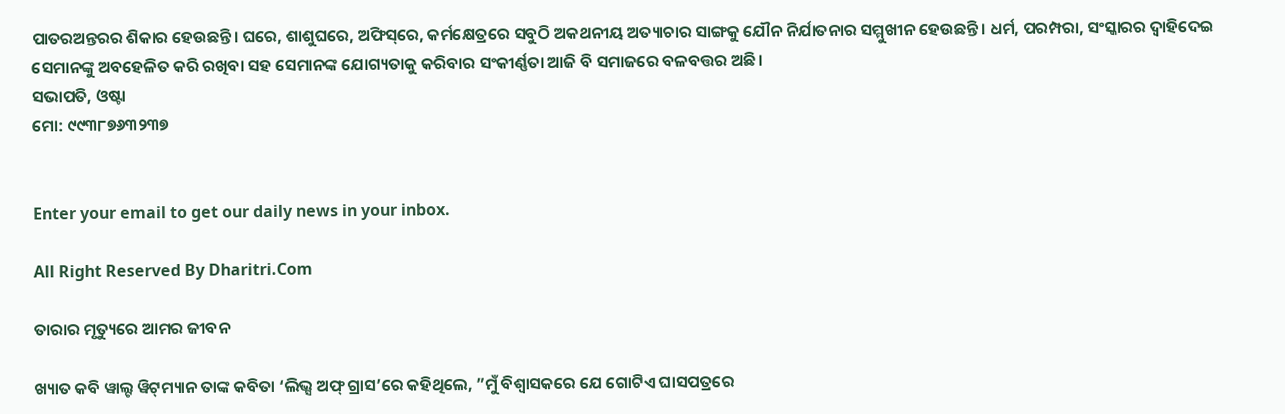ପାତରଅନ୍ତରର ଶିକାର ହେଉଛନ୍ତି। ଘରେ, ଶାଶୁଘରେ, ଅଫିସ୍‌ରେ, କର୍ମକ୍ଷେତ୍ରରେ ସବୁଠି ଅକଥନୀୟ ଅତ୍ୟାଚାର ସାଙ୍ଗକୁ ଯୌନ ନିର୍ଯାତନାର ସମ୍ମୁଖୀନ ହେଉଛନ୍ତି। ଧର୍ମ, ପରମ୍ପରା, ସଂସ୍କାରର ଦ୍ୱାହିଦେଇ ସେମାନଙ୍କୁ ଅବହେଳିତ କରି ରଖିବା ସହ ସେମାନଙ୍କ ଯୋଗ୍ୟତାକୁ କରିବାର ସଂକୀର୍ଣ୍ଣତା ଆଜି ବି ସମାଜରେ ବଳବତ୍ତର ଅଛି।
ସଭାପତି, ଓଷ୍ଟା
ମୋ: ୯୯୩୮୭୬୩୨୩୭


Enter your email to get our daily news in your inbox.

All Right Reserved By Dharitri.Com

ତାରାର ମୃତ୍ୟୁରେ ଆମର ଜୀବନ

ଖ୍ୟାତ କବି ୱାଲ୍ଟ ୱିଟ୍‌ମ୍ୟାନ ତାଙ୍କ କବିତା ‘ଲିଭ୍ସ ଅଫ୍‌ ଗ୍ରାସ’ରେ କହିଥିଲେ, ”ମୁଁ ବିଶ୍ୱାସକରେ ଯେ ଗୋଟିଏ ଘାସପତ୍ରରେ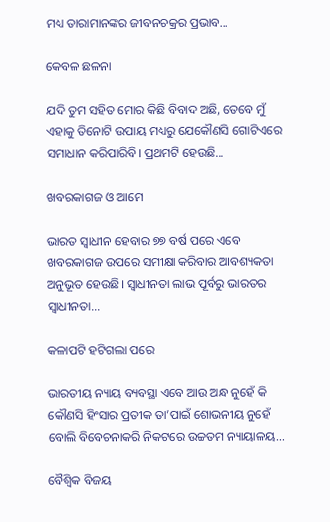ମଧ୍ୟ ତାରାମାନଙ୍କର ଜୀବନଚକ୍ରର ପ୍ରଭାବ...

କେବଳ ଛଳନା

ଯଦି ତୁମ ସହିତ ମୋର କିଛି ବିବାଦ ଅଛି, ତେବେ ମୁଁ ଏହାକୁ ତିନୋଟି ଉପାୟ ମଧ୍ୟରୁ ଯେକୌଣସି ଗୋଟିଏରେ ସମାଧାନ କରିପାରିବି। ପ୍ରଥମଟି ହେଉଛି...

ଖବରକାଗଜ ଓ ଆମେ

ଭାରତ ସ୍ବାଧୀନ ହେବାର ୭୭ ବର୍ଷ ପରେ ଏବେ ଖବରକାଗଜ ଉପରେ ସମୀକ୍ଷା କରିବାର ଆବଶ୍ୟକତା ଅନୁଭୂତ ହେଉଛି। ସ୍ବାଧୀନତା ଲାଭ ପୂର୍ବରୁ ଭାରତର ସ୍ବାଧୀନତା...

କଳାପଟି ହଟିଗଲା ପରେ

ଭାରତୀୟ ନ୍ୟାୟ ବ୍ୟବସ୍ଥା ଏବେ ଆଉ ଅନ୍ଧ ନୁହେଁ କି କୌଣସି ହିଂସାର ପ୍ରତୀକ ତା’ପାଇଁ ଶୋଭନୀୟ ନୁହେଁ ବୋଲି ବିବେଚନାକରି ନିକଟରେ ଉଚ୍ଚତମ ନ୍ୟାୟାଳୟ...

ବୈଶ୍ୱିକ ବିଜୟ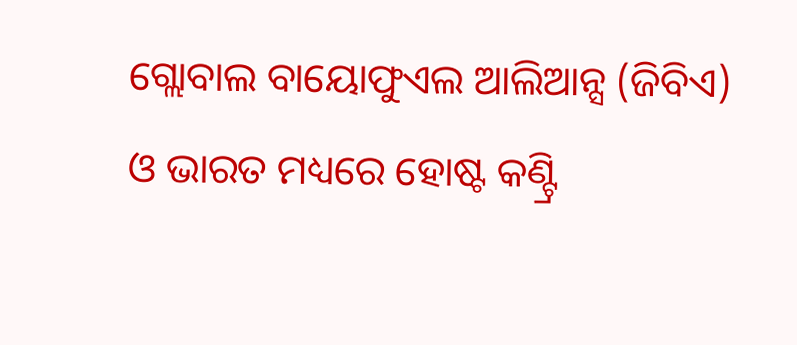ଗ୍ଲୋବାଲ ବାୟୋଫୁଏଲ ଆଲିଆନ୍ସ (ଜିବିଏ) ଓ ଭାରତ ମଧ୍ୟରେ ହୋଷ୍ଟ କଣ୍ଟ୍ରି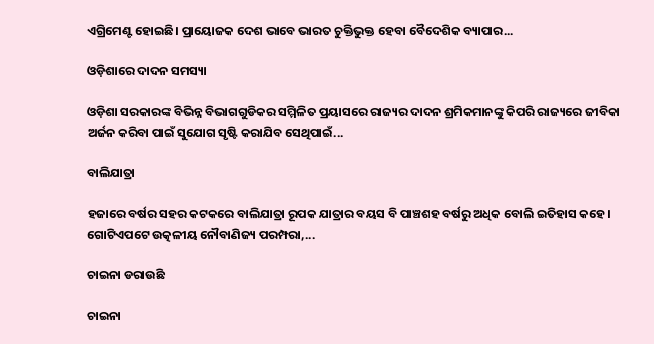ଏଗ୍ରିମେଣ୍ଟ ହୋଇଛି। ପ୍ରାୟୋଜକ ଦେଶ ଭାବେ ଭାରତ ଚୁକ୍ତିଭୁକ୍ତ ହେବା ବୈଦେଶିକ ବ୍ୟାପାର...

ଓଡ଼ିଶାରେ ଦାଦନ ସମସ୍ୟା

ଓଡ଼ିଶା ସରକାରଙ୍କ ବିଭିନ୍ନ ବିଭାଗଗୁଡିକର ସମ୍ମିଳିତ ପ୍ରୟାସରେ ରାଜ୍ୟର ଦାଦନ ଶ୍ରମିକମାନଙ୍କୁ କିପରି ରାଜ୍ୟରେ ଜୀବିକା ଅର୍ଜନ କରିବା ପାଇଁ ସୁଯୋଗ ସୃଷ୍ଟି କରାଯିବ ସେଥିପାଇଁ...

ବାଲିଯାତ୍ରା

ହଜାରେ ବର୍ଷର ସହର କଟକରେ ବାଲିଯାତ୍ରା ରୂପକ ଯାତ୍ରାର ବୟସ ବି ପାଞ୍ଚଶହ ବର୍ଷରୁ ଅଧିକ ବୋଲି ଇତିହାସ କହେ। ଗୋଟିଏପଟେ ଉତ୍କଳୀୟ ନୌବାଣିଜ୍ୟ ପରମ୍ପରା,...

ଚାଇନା ଡରାଉଛି

ଚାଇନା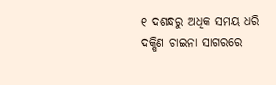୧ ଦଶନ୍ଧରୁ ଅଧିକ ସମୟ ଧରି ଦକ୍ଷିଣ ଚାଇନା ସାଗରରେ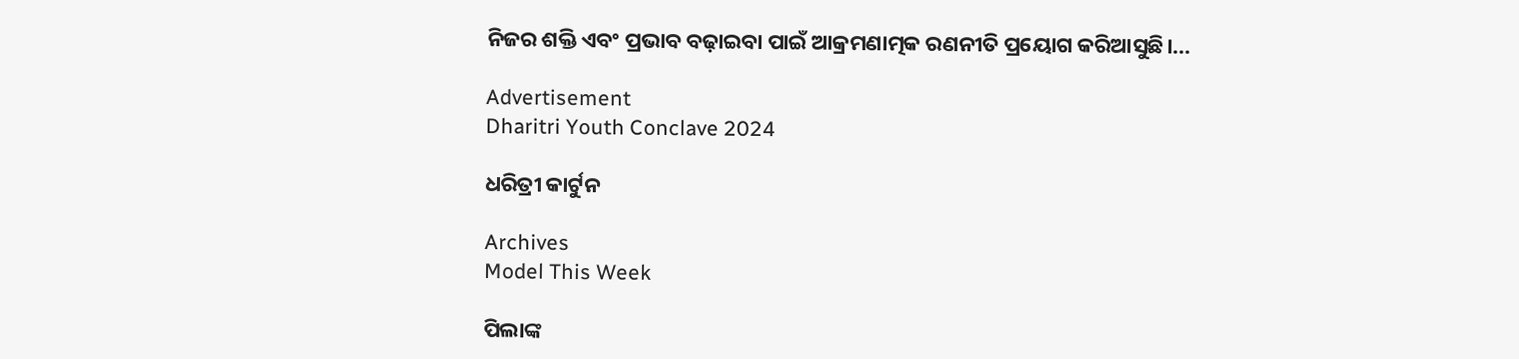ନିଜର ଶକ୍ତି ଏବଂ ପ୍ରଭାବ ବଢ଼ାଇବା ପାଇଁ ଆକ୍ରମଣାତ୍ମକ ରଣନୀତି ପ୍ରୟୋଗ କରିଆସୁଛି।...

Advertisement
Dharitri Youth Conclave 2024

ଧରିତ୍ରୀ କାର୍ଟୁନ

Archives
Model This Week

ପିଲାଙ୍କ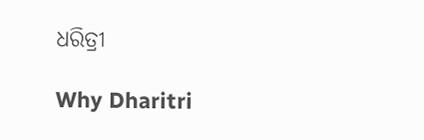ଧରିତ୍ରୀ

Why Dharitri